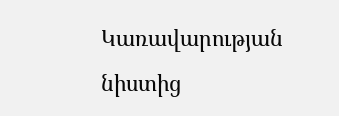Կառավարության նիստից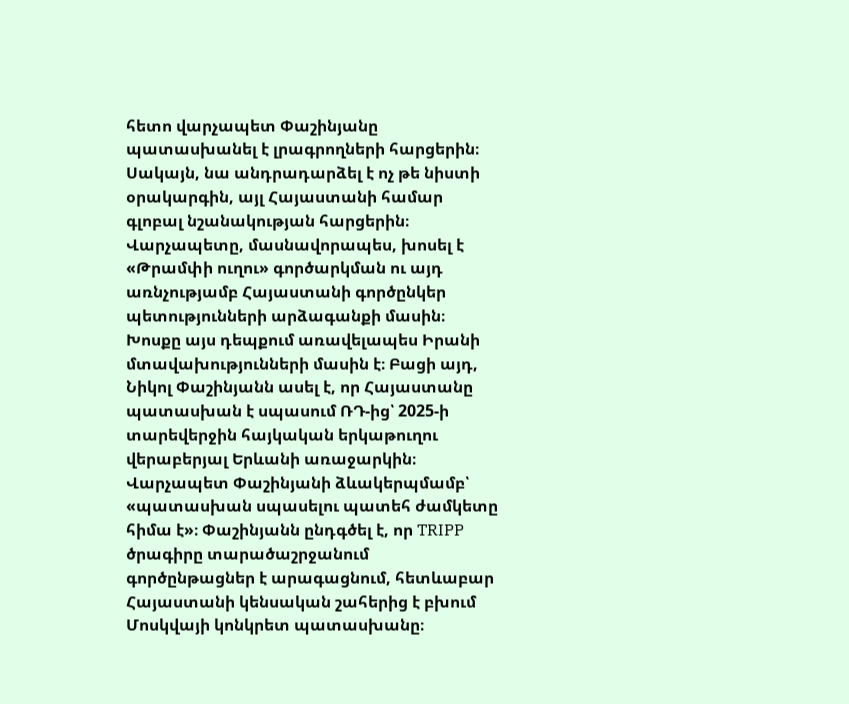հետո վարչապետ Փաշինյանը պատասխանել է լրագրողների հարցերին։ Սակայն, նա անդրադարձել է ոչ թե նիստի օրակարգին, այլ Հայաստանի համար գլոբալ նշանակության հարցերին։ Վարչապետը, մասնավորապես, խոսել է «Թրամփի ուղու» գործարկման ու այդ առնչությամբ Հայաստանի գործընկեր պետությունների արձագանքի մասին։ Խոսքը այս դեպքում առավելապես Իրանի մտավախությունների մասին է։ Բացի այդ, Նիկոլ Փաշինյանն ասել է, որ Հայաստանը պատասխան է սպասում ՌԴ-ից՝ 2025-ի տարեվերջին հայկական երկաթուղու վերաբերյալ Երևանի առաջարկին։ Վարչապետ Փաշինյանի ձևակերպմամբ՝ «պատասխան սպասելու պատեհ ժամկետը հիմա է»։ Փաշինյանն ընդգծել է, որ TRIPP ծրագիրը տարածաշրջանում գործընթացներ է արագացնում, հետևաբար Հայաստանի կենսական շահերից է բխում Մոսկվայի կոնկրետ պատասխանը։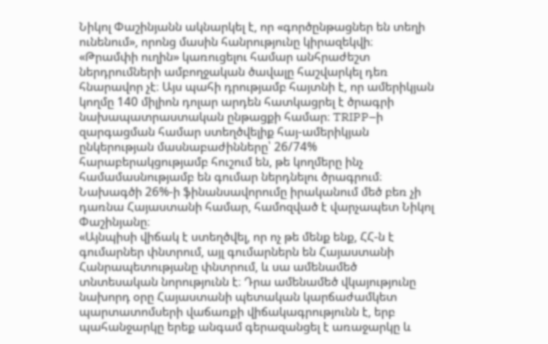Նիկոլ Փաշինյանն ակնարկել է, որ «գործընթացներ են տեղի ունենում», որոնց մասին հանրությունը կիրազեկվի։
«Թրամփի ուղին» կառուցելու համար անհրաժեշտ ներդրումների ամբողջական ծավալը հաշվարկել դեռ հնարավոր չէ։ Այս պահի դրությամբ հայտնի է, որ ամերիկյան կողմը 140 միլիոն դոլար արդեն հատկացրել է ծրագրի նախապատրաստական ընթացքի համար։ TRIPP–ի զարգացման համար ստեղծվելիք հայ-ամերիկյան ընկերության մասնաբաժինները՝ 26/74% հարաբերակցությամբ հուշում են, թե կողմերը ինչ համամասնությամբ են գումար ներդնելու ծրագրում։ Նախագծի 26%-ի ֆինանսավորումը իրականում մեծ բեռ չի դառնա Հայաստանի համար, համոզված է վարչապետ Նիկոլ Փաշինյանը։
«Այնպիսի վիճակ է ստեղծվել, որ ոչ թե մենք ենք, ՀՀ-ն է գումարներ փնտրում, այլ գումարներն են Հայաստանի Հանրապետությանը փնտրում, և սա ամենամեծ տնտեսական նորությունն է։ Դրա ամենամեծ վկայությունը նախորդ օրը Հայաստանի պետական կարճաժամկետ պարտատոմսերի վաճառքի վիճակագրությունն է, երբ պահանջարկը երեք անգամ գերազանցել է առաջարկը և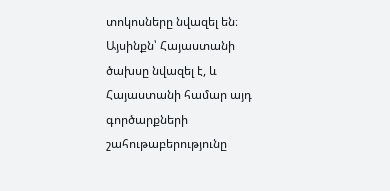տոկոսները նվազել են։ Այսինքն՝ Հայաստանի ծախսը նվազել է, և Հայաստանի համար այդ գործարքների շահութաբերությունը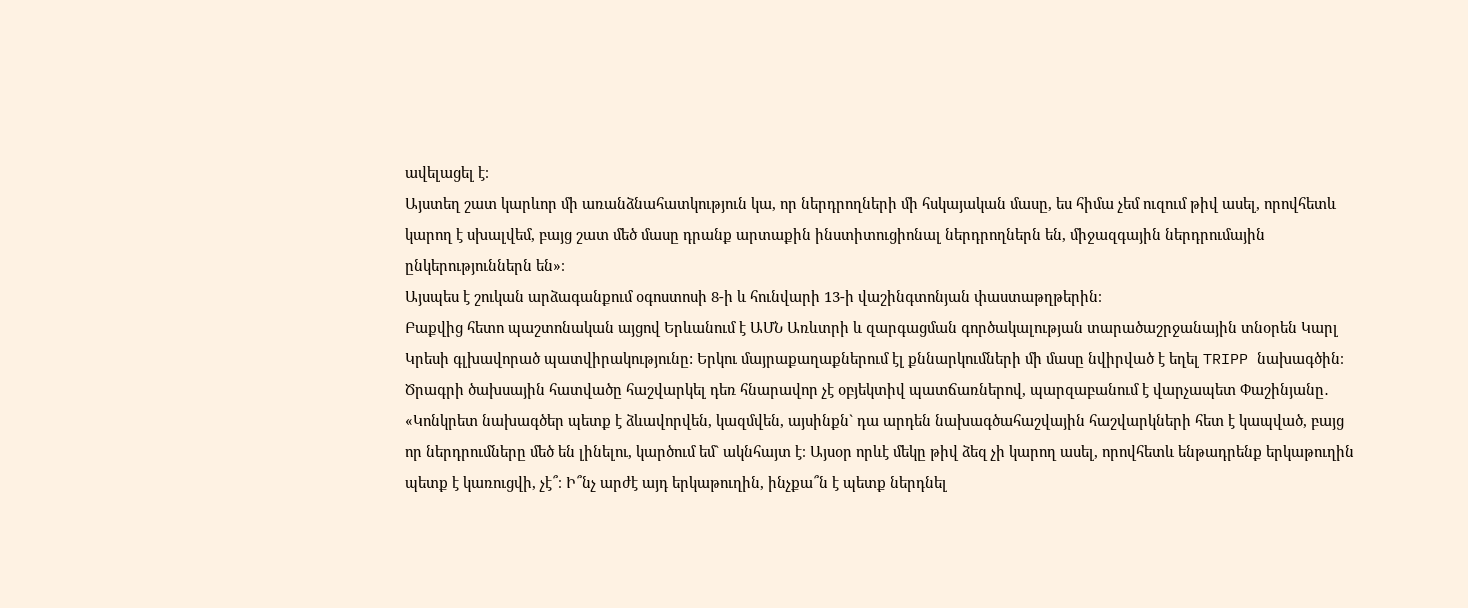ավելացել է։
Այստեղ շատ կարևոր մի առանձնահատկություն կա, որ ներդրողների մի հսկայական մասը, ես հիմա չեմ ուզում թիվ ասել, որովհետև կարող է սխալվեմ, բայց շատ մեծ մասը դրանք արտաքին ինստիտուցիոնալ ներդրողներն են, միջազգային ներդրումային ընկերություններն են»։
Այսպես է շուկան արձագանքում օգոստոսի 8-ի և հունվարի 13-ի վաշինգտոնյան փաստաթղթերին։
Բաքվից հետո պաշտոնական այցով Երևանում է ԱՄՆ Առևտրի և զարգացման գործակալության տարածաշրջանային տնօրեն Կարլ Կրեսի գլխավորած պատվիրակությունը: Երկու մայրաքաղաքներում էլ քննարկումների մի մասը նվիրված է եղել TRIPP նախագծին։ Ծրագրի ծախսային հատվածը հաշվարկել դեռ հնարավոր չէ օբյեկտիվ պատճառներով, պարզաբանում է վարչապետ Փաշինյանը․
«Կոնկրետ նախագծեր պետք է ձևավորվեն, կազմվեն, այսինքն` դա արդեն նախագծահաշվային հաշվարկների հետ է կապված, բայց որ ներդրումները մեծ են լինելու, կարծում եմ` ակնհայտ է։ Այսօր որևէ մեկը թիվ ձեզ չի կարող ասել, որովհետև ենթադրենք երկաթուղին պետք է կառուցվի, չէ՞։ Ի՞նչ արժէ այդ երկաթուղին, ինչքա՞ն է պետք ներդնել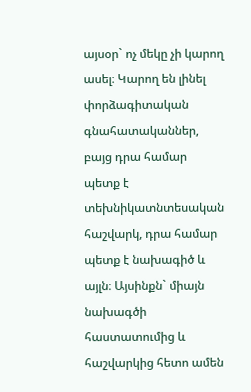այսօր` ոչ մեկը չի կարող ասել։ Կարող են լինել փորձագիտական գնահատականներ, բայց դրա համար պետք է տեխնիկատնտեսական հաշվարկ, դրա համար պետք է նախագիծ և այլն։ Այսինքն` միայն նախագծի հաստատումից և հաշվարկից հետո ամեն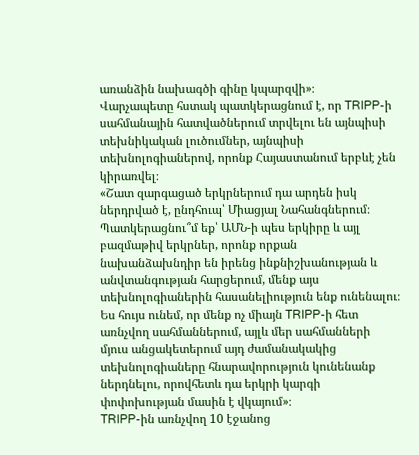առանձին նախագծի գինը կպարզվի»։
Վարչապետը հստակ պատկերացնում է, որ TRIPP-ի սահմանային հատվածներում տրվելու են այնպիսի տեխնիկական լուծումներ, այնպիսի տեխնոլոգիաներով, որոնք Հայաստանում երբևէ չեն կիրառվել։
«Շատ զարգացած երկրներում դա արդեն իսկ ներդրված է, ընդհուպ՝ Միացյալ Նահանգներում։ Պատկերացնու՞մ եք՝ ԱՄՆ-ի պես երկիրը և այլ բազմաթիվ երկրներ, որոնք որքան նախանձախնդիր են իրենց ինքնիշխանության և անվտանգության հարցերում, մենք այս տեխնոլոգիաներին հասանելիություն ենք ունենալու։ Ես հույս ունեմ, որ մենք ոչ միայն TRIPP-ի հետ առնչվող սահմաններում, այլև մեր սահմանների մյուս անցակետերում այդ ժամանակակից տեխնոլոգիաները հնարավորություն կունենանք ներդնելու, որովհետև դա երկրի կարգի փոփոխության մասին է վկայում»։
TRIPP-ին առնչվող 10 էջանոց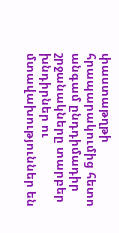փաստաթղթի հրապարակումից հետո անգամ ընդդիմադիր շրջանակները տարբեր խնդիրներ ու մտավախություններ են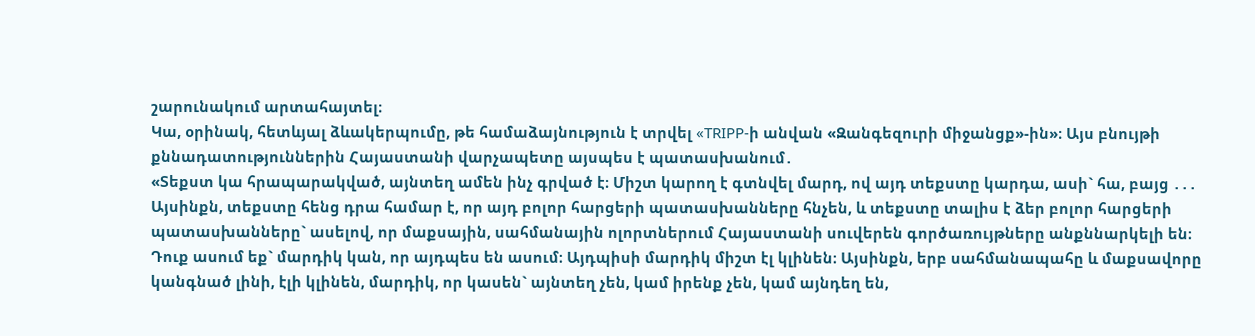շարունակում արտահայտել։
Կա, օրինակ, հետևյալ ձևակերպումը, թե համաձայնություն է տրվել «TRIPP-ի անվան «Զանգեզուրի միջանցք»-ին»։ Այս բնույթի քննադատություններին Հայաստանի վարչապետը այսպես է պատասխանում․
«Տեքստ կա հրապարակված, այնտեղ ամեն ինչ գրված է։ Միշտ կարող է գտնվել մարդ, ով այդ տեքստը կարդա, ասի` հա, բայց ․․․ Այսինքն, տեքստը հենց դրա համար է, որ այդ բոլոր հարցերի պատասխանները հնչեն, և տեքստը տալիս է ձեր բոլոր հարցերի պատասխանները` ասելով, որ մաքսային, սահմանային ոլորտներում Հայաստանի սուվերեն գործառույթները անքննարկելի են։ Դուք ասում եք` մարդիկ կան, որ այդպես են ասում։ Այդպիսի մարդիկ միշտ էլ կլինեն։ Այսինքն, երբ սահմանապահը և մաքսավորը կանգնած լինի, էլի կլինեն, մարդիկ, որ կասեն` այնտեղ չեն, կամ իրենք չեն, կամ այնդեղ են,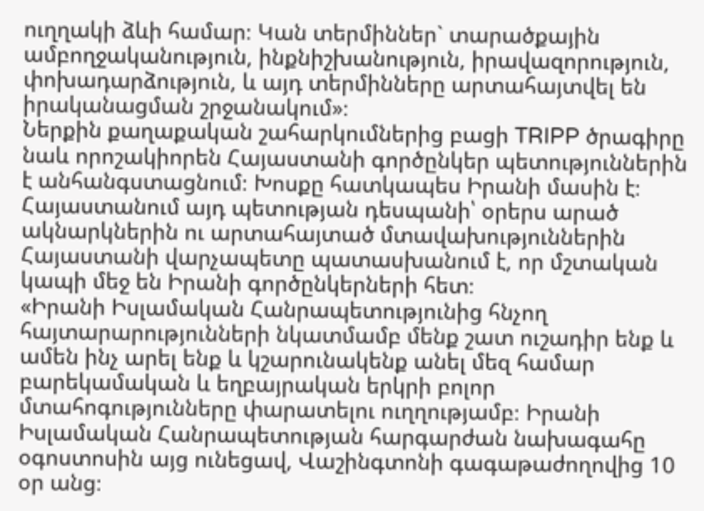ուղղակի ձևի համար։ Կան տերմիններ` տարածքային ամբողջականություն, ինքնիշխանություն, իրավազորություն, փոխադարձություն, և այդ տերմինները արտահայտվել են իրականացման շրջանակում»։
Ներքին քաղաքական շահարկումներից բացի TRIPP ծրագիրը նաև որոշակիորեն Հայաստանի գործընկեր պետություններին է անհանգստացնում։ Խոսքը հատկապես Իրանի մասին է։ Հայաստանում այդ պետության դեսպանի՝ օրերս արած ակնարկներին ու արտահայտած մտավախություններին Հայաստանի վարչապետը պատասխանում է, որ մշտական կապի մեջ են Իրանի գործընկերների հետ։
«Իրանի Իսլամական Հանրապետությունից հնչող հայտարարությունների նկատմամբ մենք շատ ուշադիր ենք և ամեն ինչ արել ենք և կշարունակենք անել մեզ համար բարեկամական և եղբայրական երկրի բոլոր մտահոգությունները փարատելու ուղղությամբ։ Իրանի Իսլամական Հանրապետության հարգարժան նախագահը օգոստոսին այց ունեցավ, Վաշինգտոնի գագաթաժողովից 10 օր անց։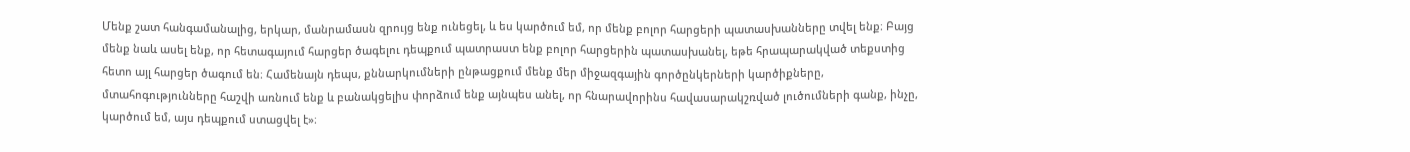Մենք շատ հանգամանալից, երկար, մանրամասն զրույց ենք ունեցել, և ես կարծում եմ, որ մենք բոլոր հարցերի պատասխանները տվել ենք։ Բայց մենք նաև ասել ենք, որ հետագայում հարցեր ծագելու դեպքում պատրաստ ենք բոլոր հարցերին պատասխանել, եթե հրապարակված տեքստից հետո այլ հարցեր ծագում են։ Համենայն դեպս, քննարկումների ընթացքում մենք մեր միջազգային գործընկերների կարծիքները, մտահոգությունները հաշվի առնում ենք և բանակցելիս փորձում ենք այնպես անել, որ հնարավորինս հավասարակշռված լուծումների գանք, ինչը, կարծում եմ, այս դեպքում ստացվել է»։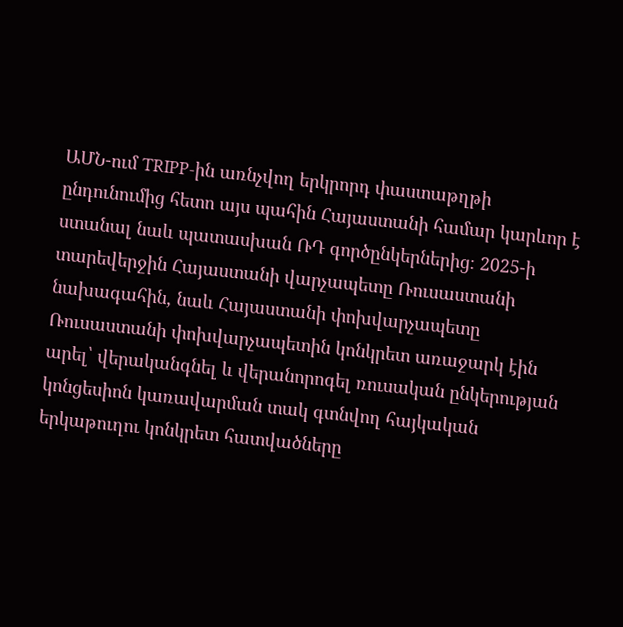ԱՄՆ-ում TRIPP-ին առնչվող երկրորդ փաստաթղթի ընդունումից հետո այս պահին Հայաստանի համար կարևոր է ստանալ նաև պատասխան ՌԴ գործընկերներից։ 2025-ի տարեվերջին Հայաստանի վարչապետը Ռուսաստանի նախագահին, նաև Հայաստանի փոխվարչապետը Ռուսաստանի փոխվարչապետին կոնկրետ առաջարկ էին արել՝ վերականգնել և վերանորոգել ռուսական ընկերության կոնցեսիոն կառավարման տակ գտնվող հայկական երկաթուղու կոնկրետ հատվածները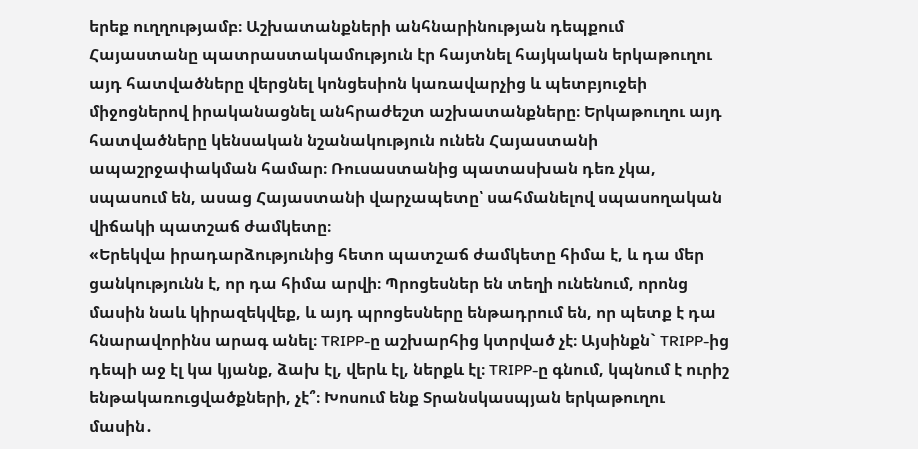երեք ուղղությամբ։ Աշխատանքների անհնարինության դեպքում Հայաստանը պատրաստակամություն էր հայտնել հայկական երկաթուղու այդ հատվածները վերցնել կոնցեսիոն կառավարչից և պետբյուջեի միջոցներով իրականացնել անհրաժեշտ աշխատանքները։ Երկաթուղու այդ հատվածները կենսական նշանակություն ունեն Հայաստանի ապաշրջափակման համար։ Ռուսաստանից պատասխան դեռ չկա, սպասում են, ասաց Հայաստանի վարչապետը՝ սահմանելով սպասողական վիճակի պատշաճ ժամկետը։
«Երեկվա իրադարձությունից հետո պատշաճ ժամկետը հիմա է, և դա մեր ցանկությունն է, որ դա հիմա արվի։ Պրոցեսներ են տեղի ունենում, որոնց մասին նաև կիրազեկվեք, և այդ պրոցեսները ենթադրում են, որ պետք է դա հնարավորինս արագ անել։ TRIPP-ը աշխարհից կտրված չէ։ Այսինքն` TRIPP-ից դեպի աջ էլ կա կյանք, ձախ էլ, վերև էլ, ներքև էլ։ TRIPP-ը գնում, կպնում է ուրիշ ենթակառուցվածքների, չէ՞։ Խոսում ենք Տրանսկասպյան երկաթուղու մասին․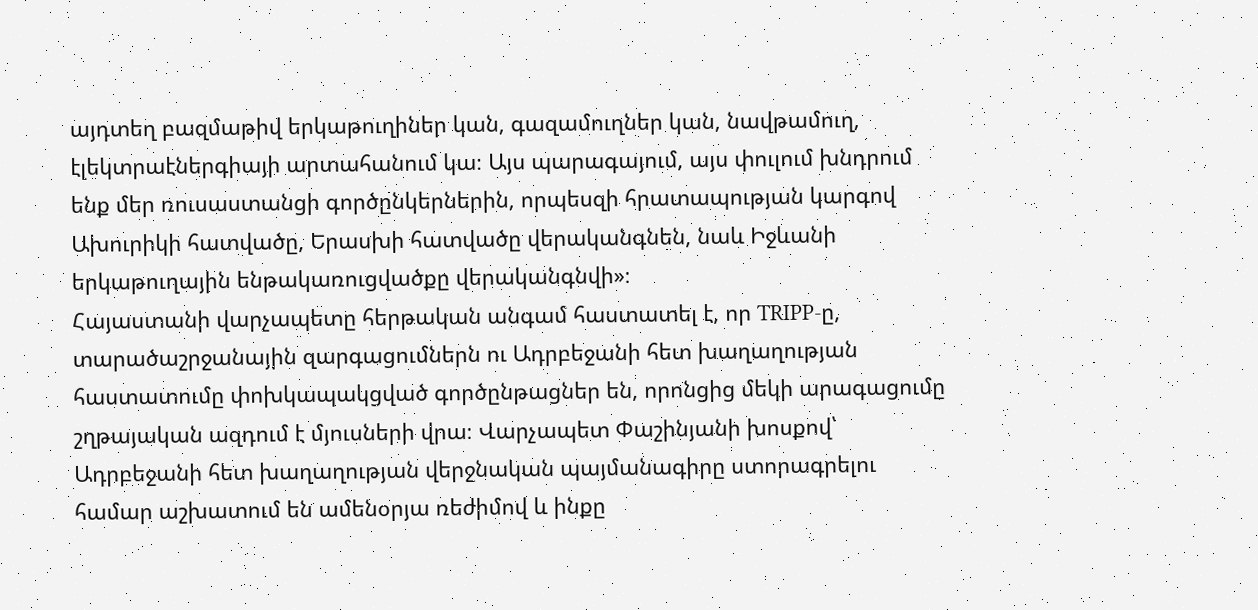այդտեղ բազմաթիվ երկաթուղիներ կան, գազամուղներ կան, նավթամուղ, էլեկտրաէներգիայի արտահանում կա։ Այս պարագայում, այս փուլում խնդրում ենք մեր ռուսաստանցի գործընկերներին, որպեսզի հրատապության կարգով Ախուրիկի հատվածը, Երասխի հատվածը վերականգնեն, նաև Իջևանի երկաթուղային ենթակառուցվածքը վերականգնվի»։
Հայաստանի վարչապետը հերթական անգամ հաստատել է, որ TRIPP-ը, տարածաշրջանային զարգացումներն ու Ադրբեջանի հետ խաղաղության հաստատումը փոխկապակցված գործընթացներ են, որոնցից մեկի արագացումը շղթայական ազդում է մյուսների վրա։ Վարչապետ Փաշինյանի խոսքով՝ Ադրբեջանի հետ խաղաղության վերջնական պայմանագիրը ստորագրելու համար աշխատում են ամենօրյա ռեժիմով և ինքը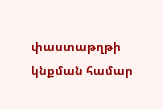փաստաթղթի կնքման համար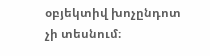օբյեկտիվ խոչընդոտ չի տեսնում։